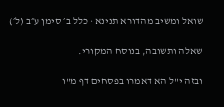שואל ומשיב מהדורא תנינא · כלל ב׳ סימן ע״ב (ל׳)

שאלה ותשובה, בנוסח המקורי.

ובזה י"ל הא דאמרו בפסחים דף מ"ו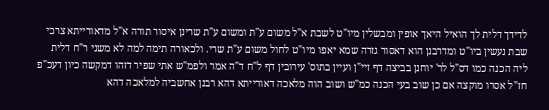לדידך דלית לך הואיל היאך אופין ומבשלין מיו"ט לשבת א"ל משום ע"ת ומשום ע"ת שרינן איסור תורה א"ל מדאורייתא צרכי שבת נעשין ביו"ט ומדרבנן הוא דאסור גזרה שמא יאפו מיו"ט לחול משום ע"ת שרי. ולכאורה תימה למה לא משני ר"ח דלית ליה הכנה כמו דס"ל לר' יוחנן בביצה דף זיי"ן ועיין בתוס' עירובין דף ל"ח ד"ה אמר ולפמ"ש אתי שפיר דזהו דמקשה כיון דעכ"פ חז"ל אסרו מוקצה אם כן שוב בעי הכנה כמ"ש ושוב הוה מלאכה דאורייתא דהא רבנן אחשביה למלאכה דהא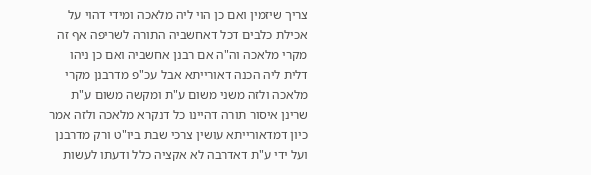צריך שיזמין ואם כן הוי ליה מלאכה ומידי דהוי על אכילת כלבים דכל דאחשביה התורה לשריפה אף זה מקרי מלאכה וה"ה אם רבנן אחשביה ואם כן ניהו דלית ליה הכנה דאורייתא אבל עכ"פ מדרבנן מקרי מלאכה ולזה משני משום ע"ת ומקשה משום ע"ת שרינן איסור תורה דהיינו כל דנקרא מלאכה ולזה אמר כיון דמדאורייתא עושין צרכי שבת ביו"ט ורק מדרבנן ועל ידי ע"ת דאדרבה לא אקציה כלל ודעתו לעשות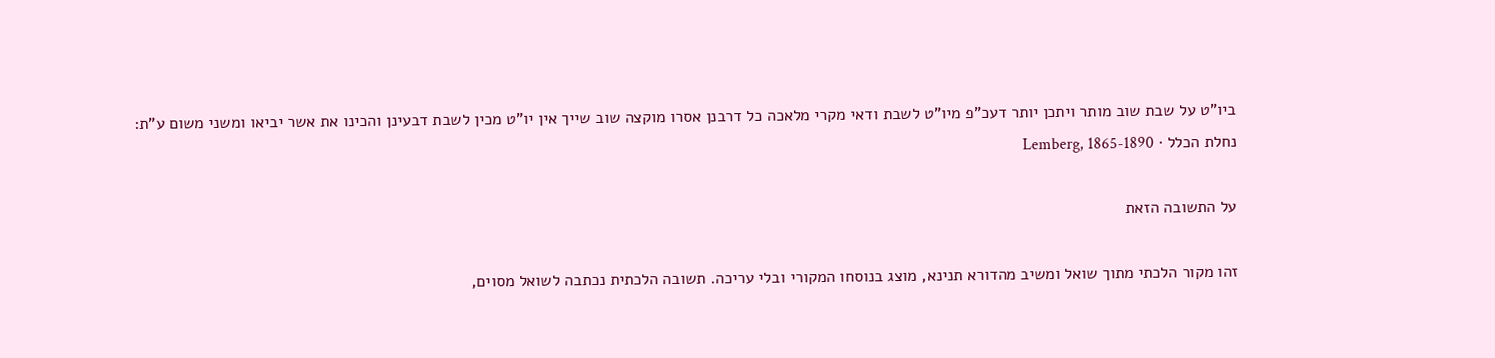ביו"ט על שבת שוב מותר ויתכן יותר דעכ"פ מיו"ט לשבת ודאי מקרי מלאכה כל דרבנן אסרו מוקצה שוב שייך אין יו"ט מכין לשבת דבעינן והכינו את אשר יביאו ומשני משום ע"ת:
נחלת הכלל · Lemberg, 1865-1890

על התשובה הזאת

זהו מקור הלכתי מתוך שואל ומשיב מהדורא תנינא, מוצג בנוסחו המקורי ובלי עריכה. תשובה הלכתית נכתבה לשואל מסוים,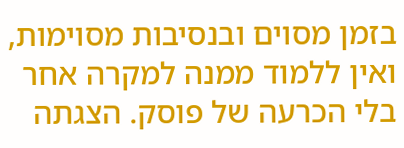בזמן מסוים ובנסיבות מסוימות, ואין ללמוד ממנה למקרה אחר בלי הכרעה של פוסק. הצגתה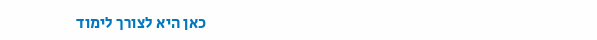כאן היא לצורך לימוד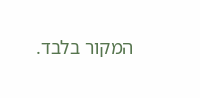המקור בלבד.